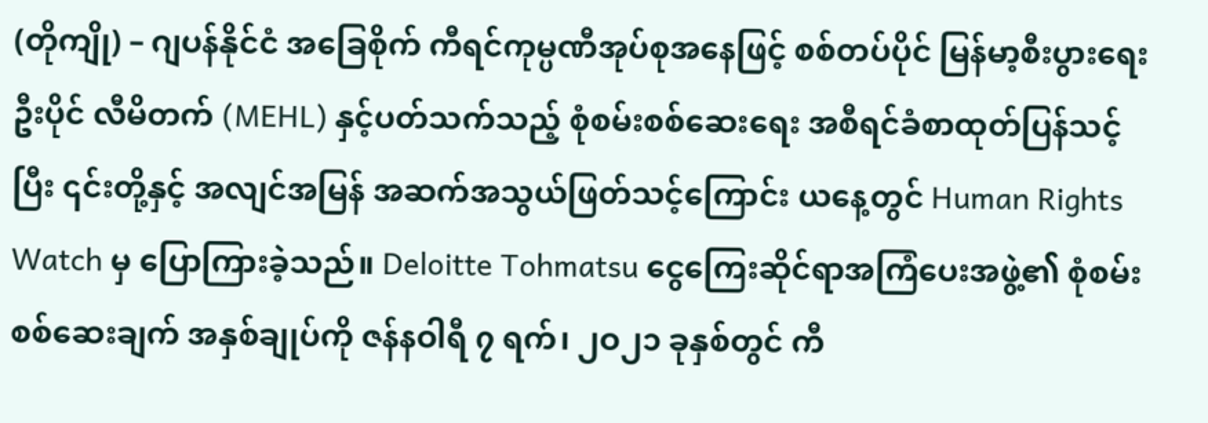(တိုကျို) – ဂျပန်နိုင်ငံ အခြေစိုက် ကီရင်ကုမ္ပဏီအုပ်စုအနေဖြင့် စစ်တပ်ပိုင် မြန်မာ့စီးပွားရေးဦးပိုင် လီမိတက် (MEHL) နှင့်ပတ်သက်သည့် စုံစမ်းစစ်ဆေးရေး အစီရင်ခံစာထုတ်ပြန်သင့်ပြီး ၎င်းတို့နှင့် အလျင်အမြန် အဆက်အသွယ်ဖြတ်သင့်ကြောင်း ယနေ့တွင် Human Rights Watch မှ ပြောကြားခဲ့သည်။ Deloitte Tohmatsu ငွေကြေးဆိုင်ရာအကြံပေးအဖွဲ့၏ စုံစမ်းစစ်ဆေးချက် အနှစ်ချုပ်ကို ဇန်နဝါရီ ၇ ရက်၊ ၂ဝ၂၁ ခုနှစ်တွင် ကီ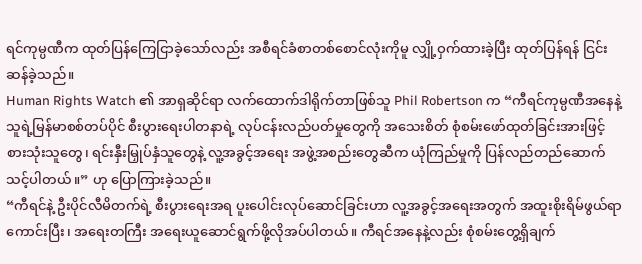ရင်ကုမ္ပဏီက ထုတ်ပြန်ကြေငြာခဲ့သော်လည်း အစီရင်ခံစာတစ်စောင်လုံးကိုမူ လျှို့ဝှက်ထားခဲ့ပြီး ထုတ်ပြန်ရန် ငြင်းဆန်ခဲ့သည်။
Human Rights Watch ၏ အာရှဆိုင်ရာ လက်ထောက်ဒါရိုက်တာဖြစ်သူ Phil Robertson က “ကီရင်ကုမ္ပဏီအနေနဲ့ သူရဲ့မြန်မာစစ်တပ်ပိုင် စီးပွားရေးပါတနာရဲ့ လုပ်ငန်းလည်ပတ်မှုတွေကို အသေးစိတ် စုံစမ်းဖော်ထုတ်ခြင်းအားဖြင့် စားသုံးသူတွေ၊ ရင်းနှီးမြှုပ်နှံသူတွေနဲ့ လူ့အခွင့်အရေး အဖွဲ့အစည်းတွေဆီက ယုံကြည်မှုကို ပြန်လည်တည်ဆောက်သင့်ပါတယ်။” ဟု ပြောကြားခဲ့သည်။
“ကီရင်နဲ့ ဦးပိုင်လီမိတက်ရဲ့ စီးပွားရေးအရ ပူးပေါင်းလုပ်ဆောင်ခြင်းဟာ လူ့အခွင့်အရေးအတွက် အထူးစိုးရိမ်ဖွယ်ရာကောင်းပြီး၊ အရေးတကြီး အရေးယူဆောင်ရွက်ဖို့လိုအပ်ပါတယ်။ ကီရင်အနေနဲ့လည်း စုံစမ်းတွေ့ရှိချက်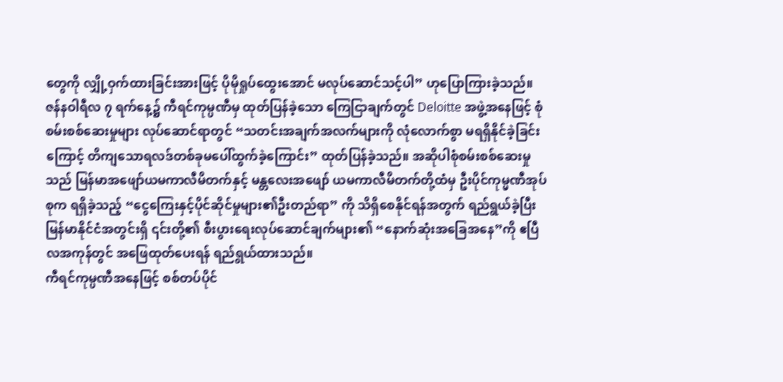တွေကို လျှို့ဝှက်ထားခြင်းအားဖြင့် ပိုမိုရှုပ်ထွေးအောင် မလုပ်ဆောင်သင့်ပါ” ဟုပြောကြားခဲ့သည်။
ဇန်နဝါရီလ ၇ ရက်နေ့၌ ကီရင်ကုမ္ပဏီမှ ထုတ်ပြန်ခဲ့သော ကြေငြာချက်တွင် Deloitte အဖွဲ့အနေဖြင့် စုံစမ်းစစ်ဆေးမှုများ လုပ်ဆောင်ရာတွင် “သတင်းအချက်အလက်များကို လုံလောက်စွာ မရရှိနိုင်ခဲ့ခြင်းကြောင့် တိကျသောရလဒ်တစ်ခုမပေါ်ထွက်ခဲ့ကြောင်း” ထုတ်ပြန်ခဲ့သည်။ အဆိုပါစုံစမ်းစစ်ဆေးမှုသည် မြန်မာအဖျော်ယမကာလီမိတက်နှင့် မန္တလေးအဖျော် ယမကာလီမိတက်တို့ထံမှ ဦးပိုင်ကုမ္မဏီအုပ်စုက ရရှိခဲ့သည့် “ငွေကြေးနှင့်ပိုင်ဆိုင်မှုများ၏ဦးတည်ရာ” ကို သိရှိစေနိုင်ရန်အတွက် ရည်ရွယ်ခဲ့ပြီး မြန်မာနိုင်ငံအတွင်းရှိ ၎င်းတို့၏ စီးပွားရေးလုပ်ဆောင်ချက်များ၏ “နောက်ဆုံးအခြေအနေ”ကို ဧပြီလအကုန်တွင် အဖြေထုတ်ပေးရန် ရည်ရွယ်ထားသည်။
ကီရင်ကုမ္ပဏီအနေဖြင့် စစ်တပ်ပိုင်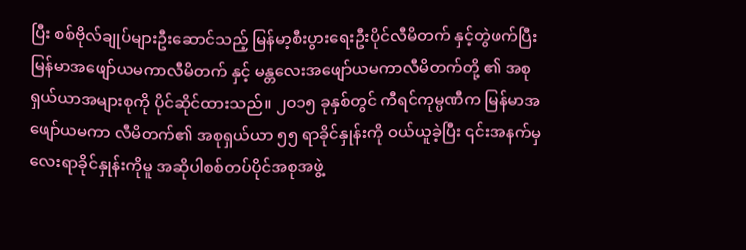ပြီး စစ်ဗိုလ်ချုပ်များဦးဆောင်သည့် မြန်မာ့စီးပွားရေးဦးပိုင်လီမိတက် နှင့်တွဲဖက်ပြီး မြန်မာအဖျော်ယမကာလီမိတက် နှင့် မန္တလေးအဖျော်ယမကာလီမိတက်တို့ ၏ အစုရှယ်ယာအများစုကို ပိုင်ဆိုင်ထားသည်။ ၂ဝ၁၅ ခုနှစ်တွင် ကီရင်ကုမ္ပဏီက မြန်မာအဖျော်ယမကာ လီမိတက်၏ အစုရှယ်ယာ ၅၅ ရာခိုင်နှုန်းကို ဝယ်ယူခဲ့ပြီး ၎င်းအနက်မှ လေးရာခိုင်နှုန်းကိုမူ အဆိုပါစစ်တပ်ပိုင်အစုအဖွဲ့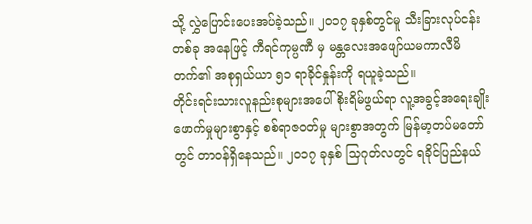သို့ လွှဲပြောင်းပေးအပ်ခဲ့သည်။ ၂ဝ၁၇ ခုနှစ်တွင်မူ သီးခြားလုပ်ငန်းတစ်ခု အနေဖြင့် ကီရင်ကုမ္ပဏီ မှ မန္တလေးအဖျော်ယမကာလီမိတက်၏ အစုရှယ်ယာ ၅၁ ရာခိုင်နှုန်းကို ရယူခဲ့သည်။
တိုင်းရင်းသားလူနည်းစုများအပေါ် စိုးရိမ်ဖွယ်ရာ လူ့အခွင့်အရေးချိုးဖောက်မှုများစွာနှင့် စစ်ရာဇဝတ်မှု များစွာအတွက် မြန်မာ့တပ်မတော်တွင် တာဝန်ရှိနေသည်။ ၂ဝ၁၇ ခုနှစ် သြဂုတ်လတွင် ရခိုင်ပြည်နယ်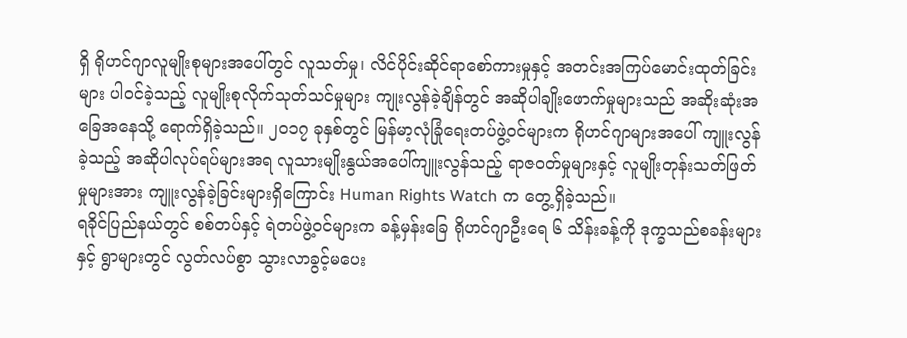ရှိ ရိုဟင်ဂျာလူမျိုးစုများအပေါ်တွင် လူသတ်မှု၊ လိင်ပိုင်းဆိုင်ရာစော်ကားမှုနှင့် အတင်းအကြပ်မောင်းထုတ်ခြင်းများ ပါဝင်ခဲ့သည့် လူမျိုးစုလိုက်သုတ်သင်မှုများ ကျုးလွန်ခဲ့ချိန်တွင် အဆိုပါချိုးဖောက်မှုများသည် အဆိုးဆုံးအခြေအနေသို့ ရောက်ရှိခဲ့သည်။ ၂ဝ၁၇ ခုနှစ်တွင် မြန်မာ့လုံခြုံရေးတပ်ဖွဲ့ဝင်များက ရိုဟင်ဂျာများအပေါ် ကျူးလွန်ခဲ့သည့် အဆိုပါလုပ်ရပ်များအရ လူသားမျိုးနွယ်အပေါ်ကျူးလွန်သည့် ရာဇဝတ်မှုများနှင့် လူမျိုးတုန်းသတ်ဖြတ်မှုများအား ကျူးလွန်ခဲ့ခြင်းများရှိကြောင်း Human Rights Watch က တွေ့ရှိခဲ့သည်။
ရခိုင်ပြည်နယ်တွင် စစ်တပ်နှင့် ရဲတပ်ဖွဲ့ဝင်များက ခန့်မှန်းခြေ ရိုဟင်ဂျာဦးရေ ၆ သိန်းခန့်ကို ဒုက္ခသည်စခန်းများနှင့် ရွာများတွင် လွတ်လပ်စွာ သွားလာခွင့်မပေး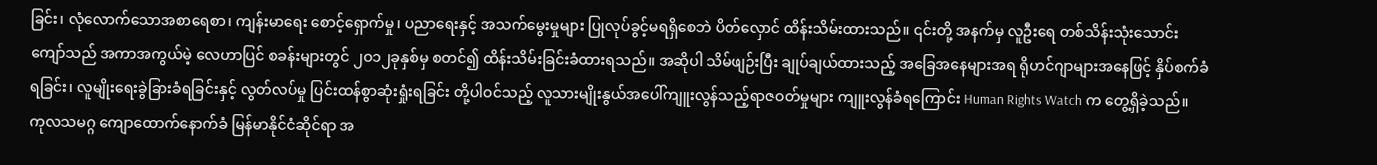ခြင်း၊ လုံလောက်သောအစာရေစာ၊ ကျန်းမာရေး စောင့်ရှောက်မှု၊ ပညာရေးနှင့် အသက်မွေးမှုများ ပြုလုပ်ခွင့်မရရှိစေဘဲ ပိတ်လှောင် ထိန်းသိမ်းထားသည်။ ၎င်းတို့ အနက်မှ လူဦးရေ တစ်သိန်းသုံးသောင်းကျော်သည် အကာအကွယ်မဲ့ လေဟာပြင် စခန်းများတွင် ၂ဝ၁၂ခုနှစ်မှ စတင်၍ ထိန်းသိမ်းခြင်းခံထားရသည်။ အဆိုပါ သိမ်ဖျဉ်းပြီး ချုပ်ချယ်ထားသည့် အခြေအနေများအရ ရိုဟင်ဂျာများအနေဖြင့် နှိပ်စက်ခံရခြင်း၊ လူမျိုးရေးခွဲခြားခံရခြင်းနှင့် လွတ်လပ်မှု ပြင်းထန်စွာဆုံးရှုံးရခြင်း တို့ပါဝင်သည့် လူသားမျိုးနွယ်အပေါ်ကျူးလွန်သည့်ရာဇဝတ်မှုများ ကျူးလွန်ခံရကြောင်း Human Rights Watch က တွေ့ရှိခဲ့သည်။
ကုလသမဂ္ဂ ကျောထောက်နောက်ခံ မြန်မာနိုင်ငံဆိုင်ရာ အ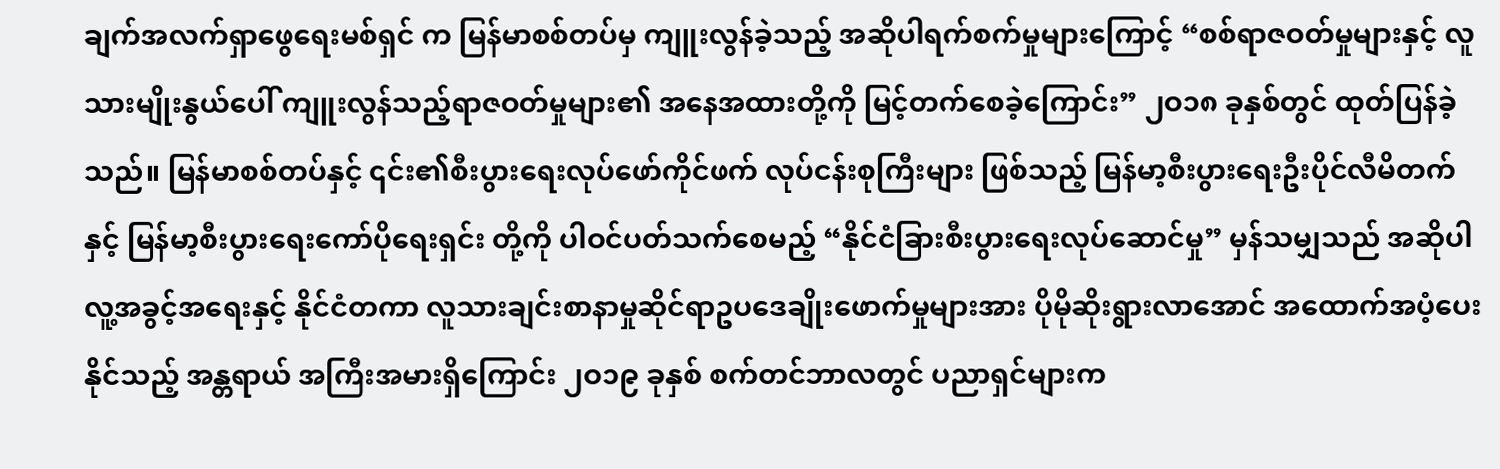ချက်အလက်ရှာဖွေရေးမစ်ရှင် က မြန်မာစစ်တပ်မှ ကျူးလွန်ခဲ့သည့် အဆိုပါရက်စက်မှုများကြောင့် “စစ်ရာဇဝတ်မှုများနှင့် လူသားမျိုးနွယ်ပေါ် ကျူးလွန်သည့်ရာဇဝတ်မှုများ၏ အနေအထားတို့ကို မြင့်တက်စေခဲ့ကြောင်း” ၂ဝ၁၈ ခုနှစ်တွင် ထုတ်ပြန်ခဲ့သည်။ မြန်မာစစ်တပ်နှင့် ၎င်း၏စီးပွားရေးလုပ်ဖော်ကိုင်ဖက် လုပ်ငန်းစုကြီးများ ဖြစ်သည့် မြန်မာ့စီးပွားရေးဦးပိုင်လီမိတက်နှင့် မြန်မာ့စီးပွားရေးကော်ပိုရေးရှင်း တို့ကို ပါဝင်ပတ်သက်စေမည့် “နိုင်ငံခြားစီးပွားရေးလုပ်ဆောင်မှု” မှန်သမျှသည် အဆိုပါ လူ့အခွင့်အရေးနှင့် နိုင်ငံတကာ လူသားချင်းစာနာမှုဆိုင်ရာဥပဒေချိုးဖောက်မှုများအား ပိုမိုဆိုးရွားလာအောင် အထောက်အပံ့ပေးနိုင်သည့် အန္တရာယ် အကြီးအမားရှိကြောင်း ၂ဝ၁၉ ခုနှစ် စက်တင်ဘာလတွင် ပညာရှင်များက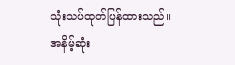သုံးသပ်ထုတ်ပြန်ထားသည်။
အနိမ့်ဆုံး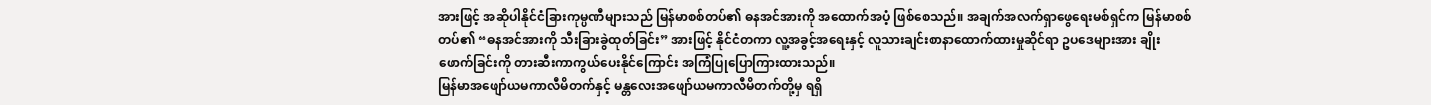အားဖြင့် အဆိုပါနိုင်ငံခြားကုမ္ပဏီများသည် မြန်မာစစ်တပ်၏ ဓနအင်အားကို အထောက်အပံ့ ဖြစ်စေသည်။ အချက်အလက်ရှာဖွေရေးမစ်ရှင်က မြန်မာစစ်တပ်၏ “ဓနအင်အားကို သီးခြားခွဲထုတ်ခြင်း” အားဖြင့် နိုင်ငံတကာ လူ့အခွင့်အရေးနှင့် လူသားချင်းစာနာထောက်ထားမှုဆိုင်ရာ ဥပဒေများအား ချိုးဖောက်ခြင်းကို တားဆီးကာကွယ်ပေးနိုင်ကြောင်း အကြံပြုပြောကြားထားသည်။
မြန်မာအဖျော်ယမကာလီမိတက်နှင့် မန္တလေးအဖျော်ယမကာလီမိတက်တို့မှ ရရှိ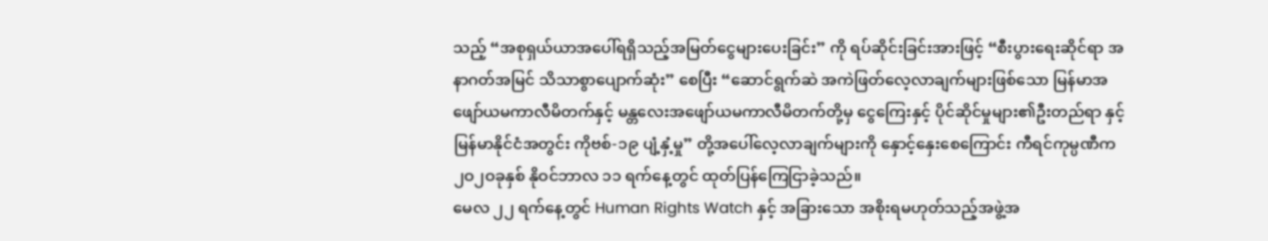သည့် “အစုရှယ်ယာအပေါ်ရရှိသည့်အမြတ်ငွေများပေးခြင်း” ကို ရပ်ဆိုင်းခြင်းအားဖြင့် “စီးပွားရေးဆိုင်ရာ အနာဂတ်အမြင် သိသာစွာပျောက်ဆုံး” စေပြီး “ဆောင်ရွက်ဆဲ အကဲဖြတ်လေ့လာချက်များဖြစ်သော မြန်မာအဖျော်ယမကာလီမိတက်နှင့် မန္တလေးအဖျော်ယမကာလီမိတက်တို့မှ ငွေကြေးနှင့် ပိုင်ဆိုင်မှုများ၏ဦးတည်ရာ နှင့် မြန်မာနိုင်ငံအတွင်း ကိုဗစ်-၁၉ ပျံ့နှံ့မှု” တို့အပေါ်လေ့လာချက်များကို နှောင့်နှေးစေကြောင်း ကီရင်ကုမ္ပဏီက ၂ဝ၂ဝခုနှစ် နိုဝင်ဘာလ ၁၁ ရက်နေ့တွင် ထုတ်ပြန်ကြေငြာခဲ့သည်။
မေလ ၂၂ ရက်နေ့တွင် Human Rights Watch နှင့် အခြားသော အစိုးရမဟုတ်သည့်အဖွဲ့အ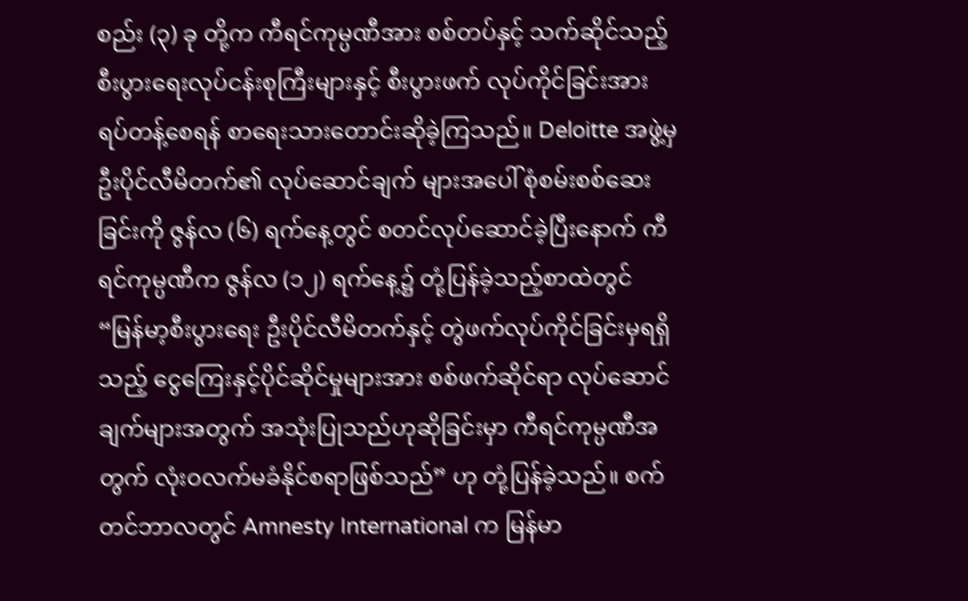စည်း (၃) ခု တို့က ကီရင်ကုမ္ပဏီအား စစ်တပ်နှင့် သက်ဆိုင်သည့် စီးပွားရေးလုပ်ငန်းစုကြီးများနှင့် စီးပွားဖက် လုပ်ကိုင်ခြင်းအား ရပ်တန့်စေရန် စာရေးသားတောင်းဆိုခဲ့ကြသည်။ Deloitte အဖွဲ့မှ ဦးပိုင်လီမိတက်၏ လုပ်ဆောင်ချက် များအပေါ် စုံစမ်းစစ်ဆေးခြင်းကို ဇွန်လ (၆) ရက်နေ့တွင် စတင်လုပ်ဆောင်ခဲ့ပြီးနောက် ကီရင်ကုမ္ပဏီက ဇွန်လ (၁၂) ရက်နေ့၌ တုံ့ပြန်ခဲ့သည့်စာထဲတွင် “မြန်မာ့စီးပွားရေး ဦးပိုင်လီမိတက်နှင့် တွဲဖက်လုပ်ကိုင်ခြင်းမှရရှိသည့် ငွေကြေးနှင့်ပိုင်ဆိုင်မှုများအား စစ်ဖက်ဆိုင်ရာ လုပ်ဆောင်ချက်များအတွက် အသုံးပြုသည်ဟုဆိုခြင်းမှာ ကီရင်ကုမ္ပဏီအတွက် လုံးဝလက်မခံနိုင်စရာဖြစ်သည်” ဟု တုံ့ပြန်ခဲ့သည်။ စက်တင်ဘာလတွင် Amnesty International က မြန်မာ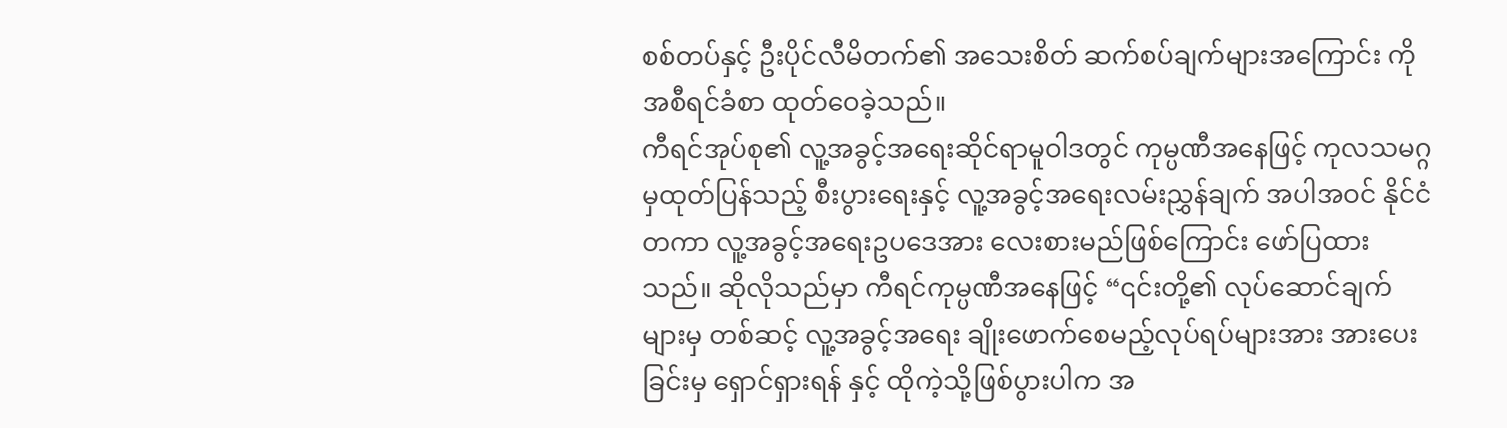စစ်တပ်နှင့် ဦးပိုင်လီမိတက်၏ အသေးစိတ် ဆက်စပ်ချက်များအကြောင်း ကို အစီရင်ခံစာ ထုတ်ဝေခဲ့သည်။
ကီရင်အုပ်စု၏ လူ့အခွင့်အရေးဆိုင်ရာမူဝါဒတွင် ကုမ္ပဏီအနေဖြင့် ကုလသမဂ္ဂမှထုတ်ပြန်သည့် စီးပွားရေးနှင့် လူ့အခွင့်အရေးလမ်းညွှန်ချက် အပါအဝင် နိုင်ငံတကာ လူ့အခွင့်အရေးဥပဒေအား လေးစားမည်ဖြစ်ကြောင်း ဖော်ပြထားသည်။ ဆိုလိုသည်မှာ ကီရင်ကုမ္ပဏီအနေဖြင့် “၎င်းတို့၏ လုပ်ဆောင်ချက်များမှ တစ်ဆင့် လူ့အခွင့်အရေး ချိုးဖောက်စေမည့်လုပ်ရပ်များအား အားပေးခြင်းမှ ရှောင်ရှားရန် နှင့် ထိုကဲ့သို့ဖြစ်ပွားပါက အ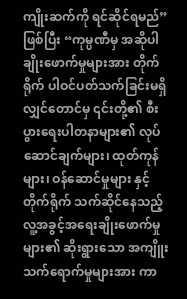ကျိုးဆက်ကို ရင်ဆိုင်ရမည်” ဖြစ်ပြီး “ကုမ္ပဏီမှ အဆိုပါချိုးဖောက်မှုများအား တိုက်ရိုက် ပါဝင်ပတ်သက်ခြင်းမရှိလျှင်တောင်မှ ၎င်းတို့၏ စီးပွားရေးပါတနာများ၏ လုပ်ဆောင်ချက်များ၊ ထုတ်ကုန်များ၊ ဝန်ဆောင်မှုများ နှင့် တိုက်ရိုက် သက်ဆိုင်နေသည့် လူ့အခွင့်အရေးချိုးဖောက်မှုများ၏ ဆိုးရွားသော အကျိူးသက်ရောက်မှုများအား ကာ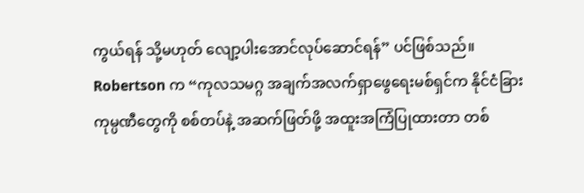ကွယ်ရန် သို့မဟုတ် လျော့ပါးအောင်လုပ်ဆောင်ရန်” ပင်ဖြစ်သည်။
Robertson က “ကုလသမဂ္ဂ အချက်အလက်ရှာဖွေရေးမစ်ရှင်က နိုင်ငံခြားကုမ္ပဏီတွေကို စစ်တပ်နဲ့ အဆက်ဖြတ်ဖို့ အထူးအကြံပြုထားတာ တစ်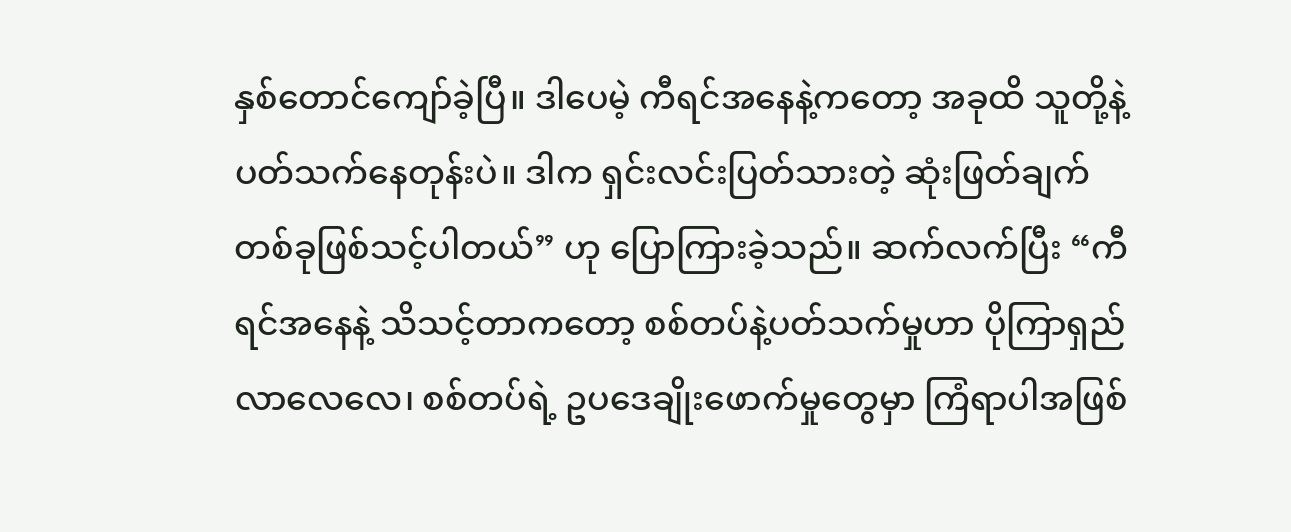နှစ်တောင်ကျော်ခဲ့ပြီ။ ဒါပေမဲ့ ကီရင်အနေနဲ့ကတော့ အခုထိ သူတို့နဲ့ပတ်သက်နေတုန်းပဲ။ ဒါက ရှင်းလင်းပြတ်သားတဲ့ ဆုံးဖြတ်ချက်တစ်ခုဖြစ်သင့်ပါတယ်” ဟု ပြောကြားခဲ့သည်။ ဆက်လက်ပြီး “ကီရင်အနေနဲ့ သိသင့်တာကတော့ စစ်တပ်နဲ့ပတ်သက်မှုဟာ ပိုကြာရှည်လာလေလေ၊ စစ်တပ်ရဲ့ ဥပဒေချိုးဖောက်မှုတွေမှာ ကြံရာပါအဖြစ်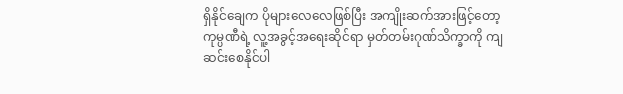ရှိနိုင်ချေက ပိုများလေလေဖြစ်ပြီး အကျိုးဆက်အားဖြင့်တော့ ကုမ္ပဏီရဲ့ လူ့အခွင့်အရေးဆိုင်ရာ မှတ်တမ်းဂုဏ်သိက္ခာကို ကျဆင်းစေနိုင်ပါ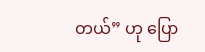တယ်” ဟု ပြော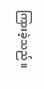ကြားခဲ့သည်။